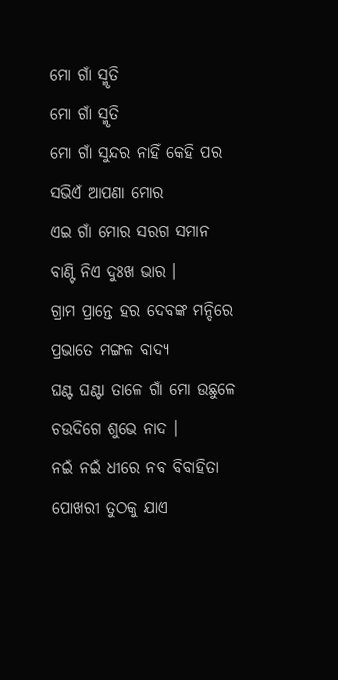ମୋ ଗାଁ ସ୍ମୃତି
ମୋ ଗାଁ ସ୍ମୃତି
ମୋ ଗାଁ ସୁନ୍ଦର ନାହିଁ କେହି ପର
ସଭିଏଁ ଆପଣା ମୋର
ଏଇ ଗାଁ ମୋର ସରଗ ସମାନ
ବାଣ୍ଟି ନିଏ ଦୁଃଖ ଭାର ।
ଗ୍ରାମ ପ୍ରାନ୍ତେ ହର ଦେବଙ୍କ ମନ୍ଦିରେ
ପ୍ରଭାତେ ମଙ୍ଗଳ ବାଦ୍ୟ
ଘଣ୍ଟ ଘଣ୍ଟା ତାଳେ ଗାଁ ମୋ ଉଛୁଳେ
ଚଉଦିଗେ ଶୁଭେ ନାଦ ।
ନଇଁ ନଇଁ ଧୀରେ ନବ ବିବାହିତା
ପୋଖରୀ ତୁଠକୁ ଯାଏ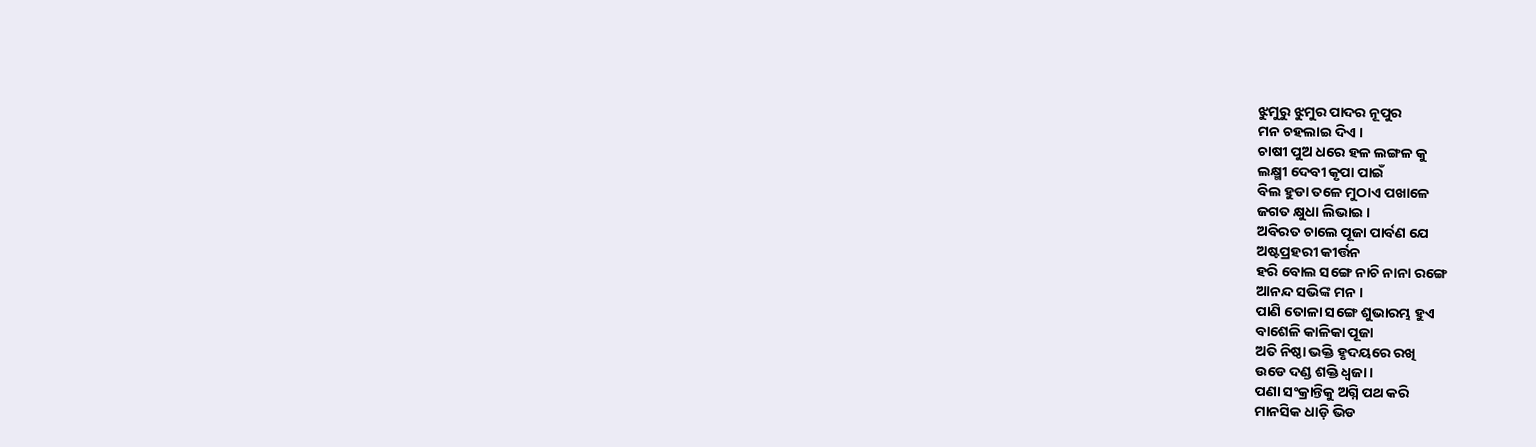ଝୁମୁରୁ ଝୁମୁର ପାଦର ନୂପୁର
ମନ ଚହଲାଇ ଦିଏ ।
ଚାଷୀ ପୁଅ ଧରେ ହଳ ଲଙ୍ଗଳ କୁ
ଲକ୍ଷ୍ମୀ ଦେବୀ କୃପା ପାଇଁ
ବିଲ ହୁଡା ତଳେ ମୁଠାଏ ପଖାଳେ
ଜଗତ କ୍ଷୁଧା ଲିଭାଇ ।
ଅବିରତ ଚାଲେ ପୂଜା ପାର୍ବଣ ଯେ
ଅଷ୍ଟପ୍ରହରୀ କୀର୍ତ୍ତନ
ହରି ବୋଲ ସଙ୍ଗେ ନାଚି ନାନା ରଙ୍ଗେ
ଆନନ୍ଦ ସଭିଙ୍କ ମନ ।
ପାଣି ତୋଳା ସଙ୍ଗେ ଶୁଭାରମ୍ଭ ହୁଏ
ବାଶେଳି କାଳିକା ପୂଜା
ଅତି ନିଷ୍ଠା ଭକ୍ତି ହୃଦୟରେ ରଖି
ଉଡେ ଦଣ୍ଡ ଶକ୍ତି ଧ୍ୱଜା ।
ପଣା ସଂକ୍ରାନ୍ତିକୁ ଅଗ୍ନି ପଥ କରି
ମାନସିକ ଧାଡ଼ି ଭିଡ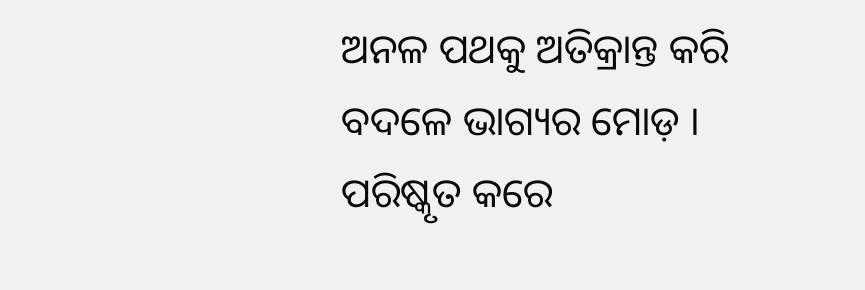ଅନଳ ପଥକୁ ଅତିକ୍ରାନ୍ତ କରି
ବଦଳେ ଭାଗ୍ୟର ମୋଡ଼ ।
ପରିଷ୍କୃତ କରେ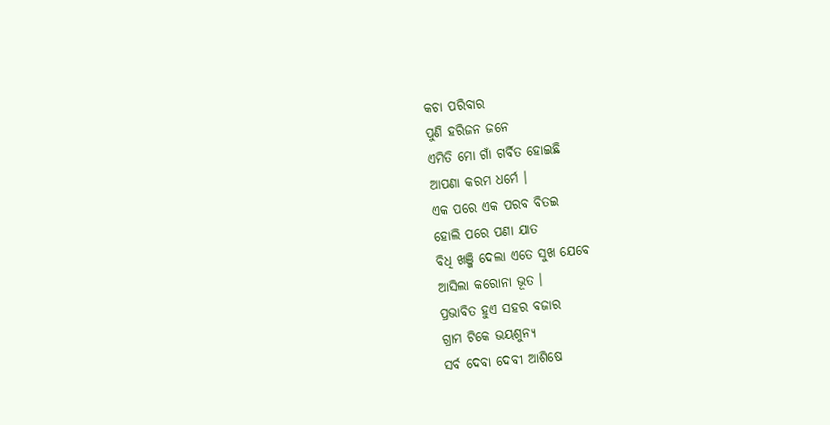କଚା ପରିବାର
ପୁଣି ହରିଜନ ଜନେ
ଏମିତି ମୋ ଗାଁ ଗର୍ବିତ ହୋଇଛି
ଆପଣା କରମ ଧର୍ମେ ।
ଏକ ପରେ ଏକ ପରବ ବିତଇ
ହୋଲି ପରେ ପଣା ଯାତ
ବିଧି ଖଞ୍ଜି ଦେଲା ଏତେ ସୁଖ ଯେବେ
ଆସିଲା କରୋନା ଭୂତ ।
ପ୍ରଭାବିତ ହୁଏ ସହର ବଜାର
ଗ୍ରାମ ଟିକେ ଭୟଶୁନ୍ୟ
ସର୍ବ ଦେବା ଦେବୀ ଆଶିଷେ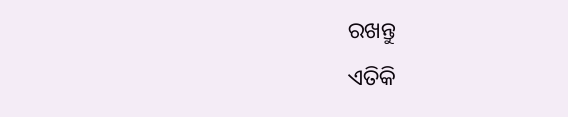ରଖନ୍ତୁ
ଏତିକି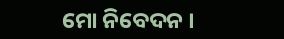ମୋ ନିବେଦନ ।